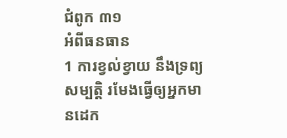ជំពូក ៣១
អំពីធនធាន
1 ការខ្វល់ខ្វាយ នឹងទ្រព្យសម្បត្តិ រមែងធ្វើឲ្យអ្នកមានដេក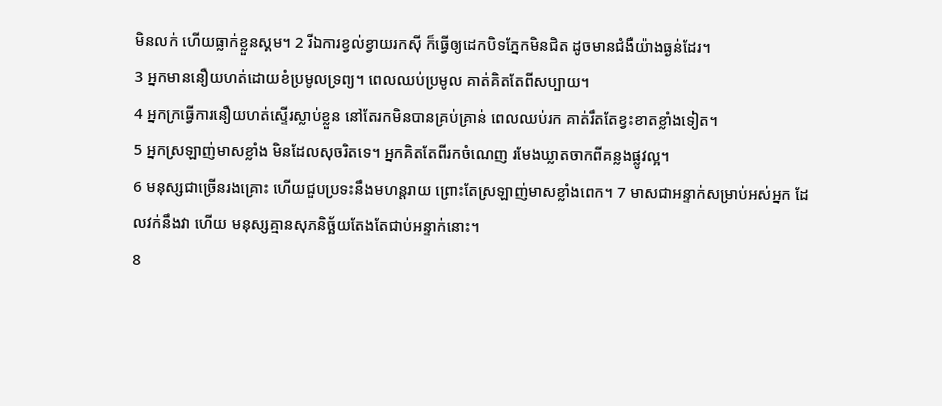មិនលក់ ហើយធ្លាក់ខ្លួនស្គម។ 2 រីឯការខ្វល់ខ្វាយរកស៊ី ក៏ធ្វើឲ្យដេកបិទភ្នែកមិនជិត ដូចមានជំងឺយ៉ាងធ្ងន់ដែរ។
3 អ្នកមាននឿយហត់ដោយខំប្រមូលទ្រព្យ។ ពេលឈប់ប្រមូល គាត់គិតតែពីសប្បាយ។
4 អ្នកក្រធ្វើការនឿយហត់ស្ទើរស្លាប់ខ្លួន នៅតែរកមិនបានគ្រប់គ្រាន់ ពេលឈប់រក គាត់រឹតតែខ្វះខាតខ្លាំងទៀត។
5 អ្នកស្រឡាញ់មាសខ្លាំង មិនដែលសុចរិតទេ។ អ្នកគិតតែពីរកចំណេញ រមែងឃ្លាតចាកពីគន្លងផ្លូវល្អ។
6 មនុស្សជាច្រើនរងគ្រោះ ហើយជួបប្រទះនឹងមហន្តរាយ ព្រោះតែស្រឡាញ់មាសខ្លាំងពេក។ 7 មាសជាអន្ទាក់សម្រាប់អស់អ្នក ដែលវក់នឹងវា ហើយ មនុស្សគ្មានសុភនិច្ឆ័យតែងតែជាប់អន្ទាក់នោះ។
8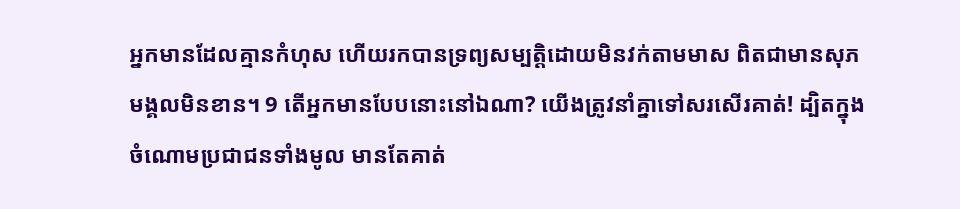អ្នកមានដែលគ្មានកំហុស ហើយរកបានទ្រព្យសម្បត្តិដោយមិនវក់តាមមាស ពិតជាមានសុភមង្គលមិនខាន។ 9 តើអ្នកមានបែបនោះនៅឯណា? យើងត្រូវនាំគ្នាទៅសរសើរគាត់! ដ្បិតក្នុងចំណោមប្រជាជនទាំងមូល មានតែគាត់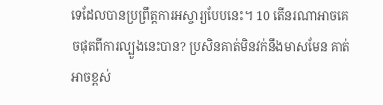ទេដែលបានប្រព្រឹត្តការអស្ចារ្យបែបនេះ។ 10 តើនរណាអាចគេចផុតពីការល្បួងនេះបាន? ប្រសិនគាត់មិនវក់នឹងមាសមែន គាត់អាចខ្ពស់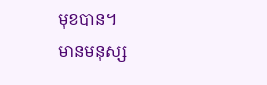មុខបាន។
មានមនុស្ស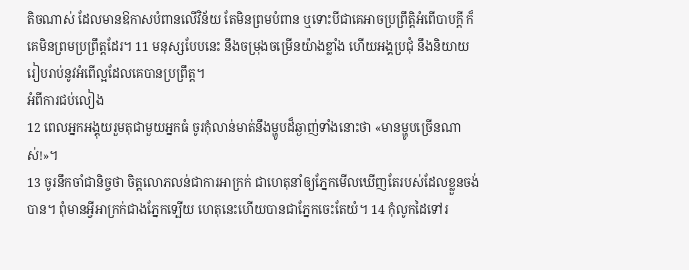តិចណាស់ ដែលមានឱកាសបំពានលើវិន័យ តែមិនព្រមបំពាន ឬទោះបីជាគេអាចប្រព្រឹតិ្តអំពើបាបក្តី ក៏គេមិនព្រមប្រព្រឹត្តដែរ។ 11 មនុស្សបែបនេះ នឹងចម្រុងចម្រើនយ៉ាងខ្លាំង ហើយអង្គប្រជុំ នឹងនិយាយរៀបរាប់នូវអំពើល្អដែលគេបានប្រព្រឹត្ត។
អំពីការជប់លៀង
12 ពេលអ្នកអង្គុយរួមតុជាមួយអ្នកធំ ចូរកុំលាន់មាត់នឹងម្ហូបដ៏ឆ្ងាញ់ទាំងនោះថា «មានម្ហូបច្រើនណាស់!»។
13 ចូរនឹកចាំជានិច្ចថា ចិត្តលោភលន់ជាការអាក្រក់ ជាហេតុនាំឲ្យភ្នែកមើលឃើញតែរបស់ដែលខ្លួនចង់បាន។ ពុំមានអ្វីអាក្រក់ជាងភ្នែកទ្បើយ ហេតុនេះហើយបានជាភ្នែកចេះតែយំ។ 14 កុំលូកដៃទៅរ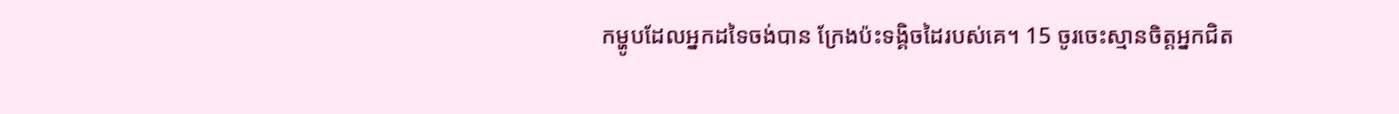កម្ហូបដែលអ្នកដទៃចង់បាន ក្រែងប៉ះទង្គិចដៃរបស់គេ។ 15 ចូរចេះស្មានចិត្តអ្នកជិត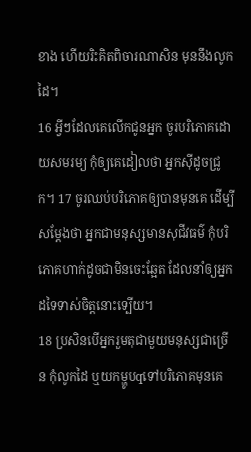ខាង ហើយរិះគិតពិចារណាសិន មុននឹងលូកដៃ។
16 អ្វីៗដែលគេលើកជូនអ្នក ចូរបរិភោគដោយសមរម្យ កុំឲ្យគេដៀលថា អ្នកស៊ីដូចជ្រូក។ 17 ចូរឈប់បរិភោគឲ្យបានមុនគេ ដើម្បីសម្ដែងថា អ្នកជាមនុស្សមានសុជីវធម៌ កុំបរិភោគហាក់ដូចជាមិនចេះឆ្អែត ដែលនាំឲ្យអ្នកដទៃទាស់ចិត្តនោះទ្បើយ។
18 ប្រសិនបើអ្នករួមតុជាមួយមនុស្សជាច្រើន កុំលូកដៃ ឬយកម្ហូបqទៅបរិភោគមុនគេ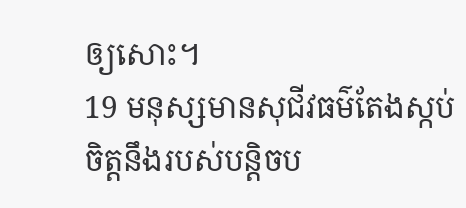ឲ្យសោះ។
19 មនុស្សមានសុជីវធម៌តែងស្កប់ចិត្តនឹងរបស់បន្តិចប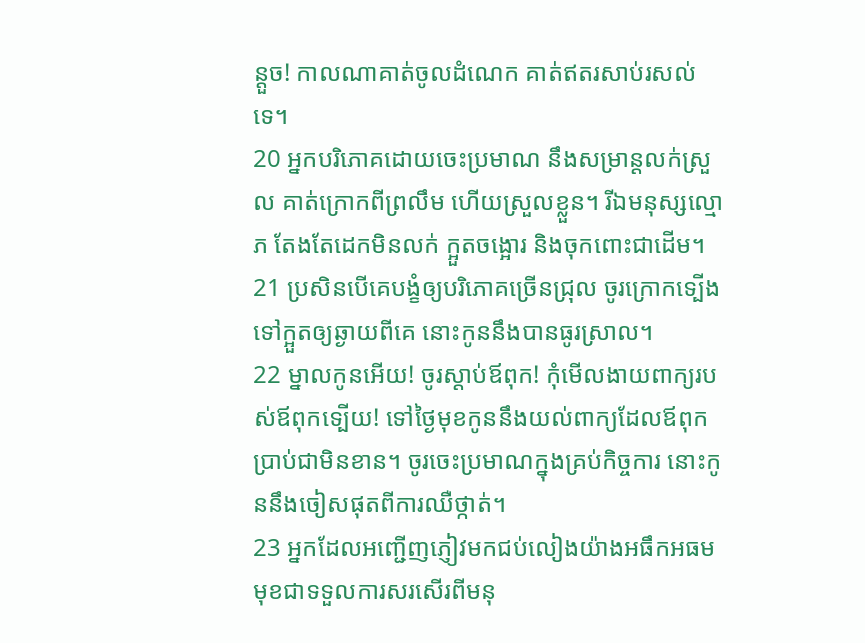ន្តួច! កាលណាគាត់ចូលដំណេក គាត់ឥតរសាប់រសល់ទេ។
20 អ្នកបរិភោគដោយចេះប្រមាណ នឹងសម្រាន្ដលក់ស្រួល គាត់ក្រោកពីព្រលឹម ហើយស្រួលខ្លួន។ រីឯមនុស្សល្មោភ តែងតែដេកមិនលក់ ក្អួតចង្អោរ និងចុកពោះជាដើម។
21 ប្រសិនបើគេបង្ខំឲ្យបរិភោគច្រើនជ្រុល ចូរក្រោកទ្បើងទៅក្អួតឲ្យឆ្ងាយពីគេ នោះកូននឹងបានធូរស្រាល។
22 ម្នាលកូនអើយ! ចូរស្តាប់ឪពុក! កុំមើលងាយពាក្យរបស់ឪពុកទ្បើយ! ទៅថ្ងៃមុខកូននឹងយល់ពាក្យដែលឪពុកប្រាប់ជាមិនខាន។ ចូរចេះប្រមាណក្នុងគ្រប់កិច្ចការ នោះកូននឹងចៀសផុតពីការឈឺថ្កាត់។
23 អ្នកដែលអញ្ជើញភ្ញៀវមកជប់លៀងយ៉ាងអធឹកអធម មុខជាទទួលការសរសើរពីមនុ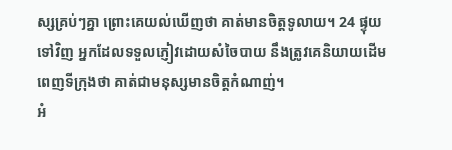ស្សគ្រប់ៗគ្នា ព្រោះគេយល់ឃើញថា គាត់មានចិត្តទូលាយ។ 24 ផ្ទុយទៅវិញ អ្នកដែលទទួលភ្ញៀវដោយសំចៃបាយ នឹងត្រូវគេនិយាយដើមពេញទីក្រុងថា គាត់ជាមនុស្សមានចិត្តកំណាញ់។
អំ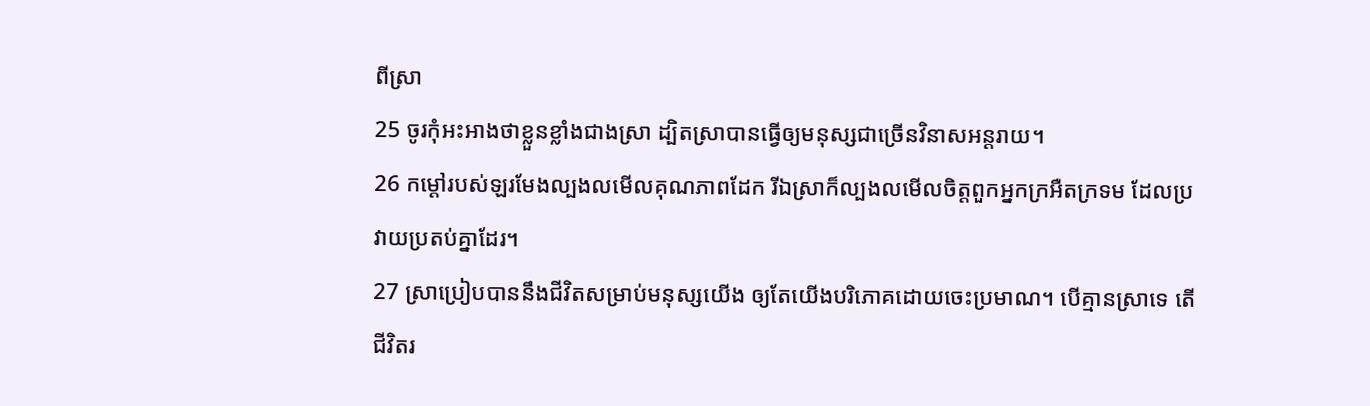ពីស្រា
25 ចូរកុំអះអាងថាខ្លួនខ្លាំងជាងស្រា ដ្បិតស្រាបានធ្វើឲ្យមនុស្សជាច្រើនវិនាសអន្តរាយ។
26 កម្ដៅរបស់ឡរមែងល្បងលមើលគុណភាពដែក រីឯស្រាក៏ល្បងលមើលចិត្តពួកអ្នកក្រអឺតក្រទម ដែលប្រវាយប្រតប់គ្នាដែរ។
27 ស្រាប្រៀបបាននឹងជីវិតសម្រាប់មនុស្សយើង ឲ្យតែយើងបរិភោគដោយចេះប្រមាណ។ បើគ្មានស្រាទេ តើជីវិតរ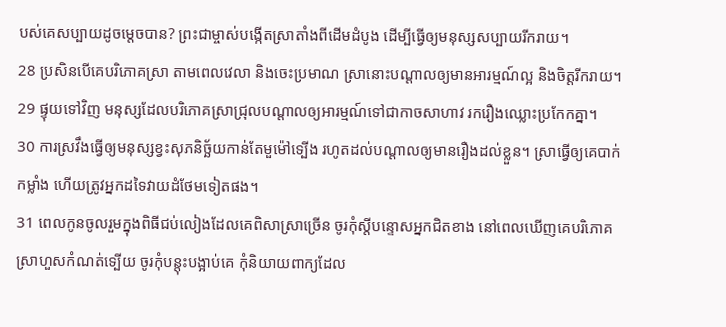បស់គេសប្បាយដូចម្តេចបាន? ព្រះជាម្ចាស់បង្កើតស្រាតាំងពីដើមដំបូង ដើម្បីធ្វើឲ្យមនុស្សសប្បាយរីករាយ។
28 ប្រសិនបើគេបរិភោគស្រា តាមពេលវេលា និងចេះប្រមាណ ស្រានោះបណ្តាលឲ្យមានអារម្មណ៍ល្អ និងចិត្តរីករាយ។
29 ផ្ទុយទៅវិញ មនុស្សដែលបរិភោគស្រាជ្រុលបណ្តាលឲ្យអារម្មណ៍ទៅជាកាចសាហាវ រករឿងឈ្លោះប្រកែកគ្នា។
30 ការស្រវឹងធ្វើឲ្យមនុស្សខ្វះសុភនិច្ឆ័យកាន់តែមួម៉ៅទ្បើង រហូតដល់បណ្តាលឲ្យមានរឿងដល់ខ្លួន។ ស្រាធ្វើឲ្យគេបាក់កម្លាំង ហើយត្រូវអ្នកដទៃវាយដំថែមទៀតផង។
31 ពេលកូនចូលរួមក្នុងពិធីជប់លៀងដែលគេពិសាស្រាច្រើន ចូរកុំស្តីបន្ទោសអ្នកជិតខាង នៅពេលឃើញគេបរិភោគស្រាហួសកំណត់ទ្បើយ ចូរកុំបន្តុះបង្អាប់គេ កុំនិយាយពាក្យដែល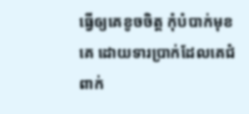ធ្វើឲ្យគេខូចចិត្ត កុំបំបាក់មុខគេ ដោយទារប្រាក់ដែលគេជំពាក់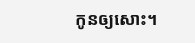កូនឲ្យសោះ។